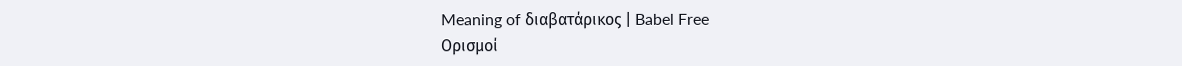Meaning of διαβατάρικος | Babel Free
Ορισμοί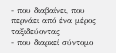- που διαβαίνει, που περνάει από ένα μέρος ταξιδεύοντας
- που διαρκεί σύντομο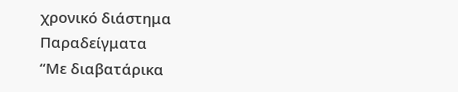χρονικό διάστημα
Παραδείγματα
“Με διαβατάρικα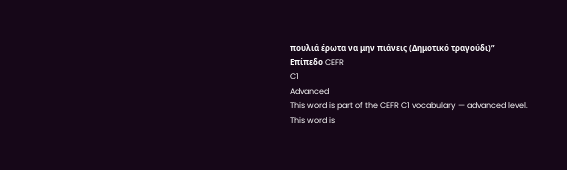πουλιά έρωτα να μην πιάνεις (Δημοτικό τραγούδι)”
Επίπεδο CEFR
C1
Advanced
This word is part of the CEFR C1 vocabulary — advanced level.
This word is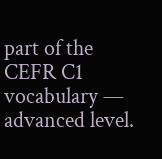part of the CEFR C1 vocabulary — advanced level.